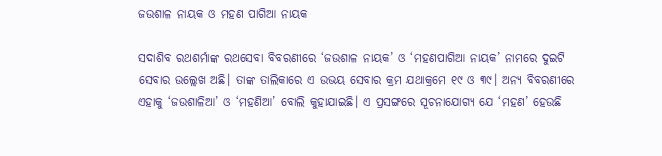ଜଉଶାଳ ନାୟକ ଓ ମହଣ ପାଗିଆ ନାୟକ

ସଦାଶିବ ରଥଶର୍ମାଙ୍କ ରଥସେବା ବିବରଣୀରେ ‘ଜଉଶାଳ ନାୟକ’ ଓ ‘ମହଣପାଗିଆ ନାୟକ’ ନାମରେ ଦୁଇଟି ସେବାର ଉଲ୍ଲେଖ ଅଛି। ତାଙ୍କ ତାଲିକାରେ ଏ ଉଭୟ ସେବାର କ୍ରମ ଯଥାକ୍ରମେ ୧୯ ଓ ୩୯। ଅନ୍ୟ ବିବରଣୀରେ ଏହାକୁ ‘ଜଉଶାଳିଆ’ ଓ ‘ମହଣିଆ’ ବୋଲି କୁହାଯାଇଛି। ଏ ପ୍ରସଙ୍ଗରେ ସୂଚନାଯୋଗ୍ୟ ଯେ ‘ମହଣ’ ହେଉଛି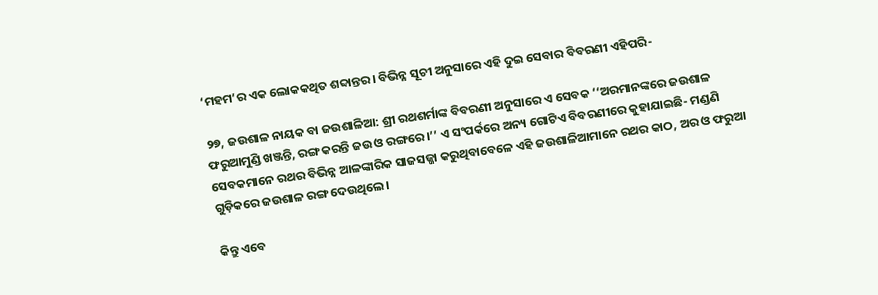‘ମହମ’ର ଏକ ଲୋକକଥିତ ଶବ୍ଦାନ୍ତର। ବିଭିନ୍ନ ସୂଚୀ ଅନୁସାରେ ଏହି ଦୁଇ ସେବାର ବିବରଣୀ ଏହିପରି-

୨୭, ଜଉଶାଳ ନାୟକ ବା ଜଉଶାଳିଆ: ଶ୍ରୀ ରଥଶର୍ମାଙ୍କ ବିବରଣୀ ଅନୁସାରେ ଏ ସେବକ ‘‘ଅରମାନଙ୍କରେ ଜଉଶାଳ ଫରୁଆମୁଣ୍ଡି ଖଞ୍ଜନ୍ତି, ରଙ୍ଗ କରନ୍ତି ଜଉ ଓ ରଙ୍ଗରେ।’’ ଏ ସଂପର୍କରେ ଅନ୍ୟ ଗୋଟିଏ ବିବରଣୀରେ କୁହାଯାଇଛି- ମଣ୍ଡଣି ସେବକମାନେ ରଥର ବିଭିନ୍ନ ଆଳଙ୍କାରିକ ସାଜସଜ୍ଜା କରୁଥିବାବେଳେ ଏହି ଜଉଶାଳିଆମାନେ ରଥର କାଠ, ଅର ଓ ଫରୁଆ ଗୁଡ଼ିକରେ ଜଉଶାଳ ରଙ୍ଗ ଦେଉଥିଲେ।

କିନ୍ତୁ ଏବେ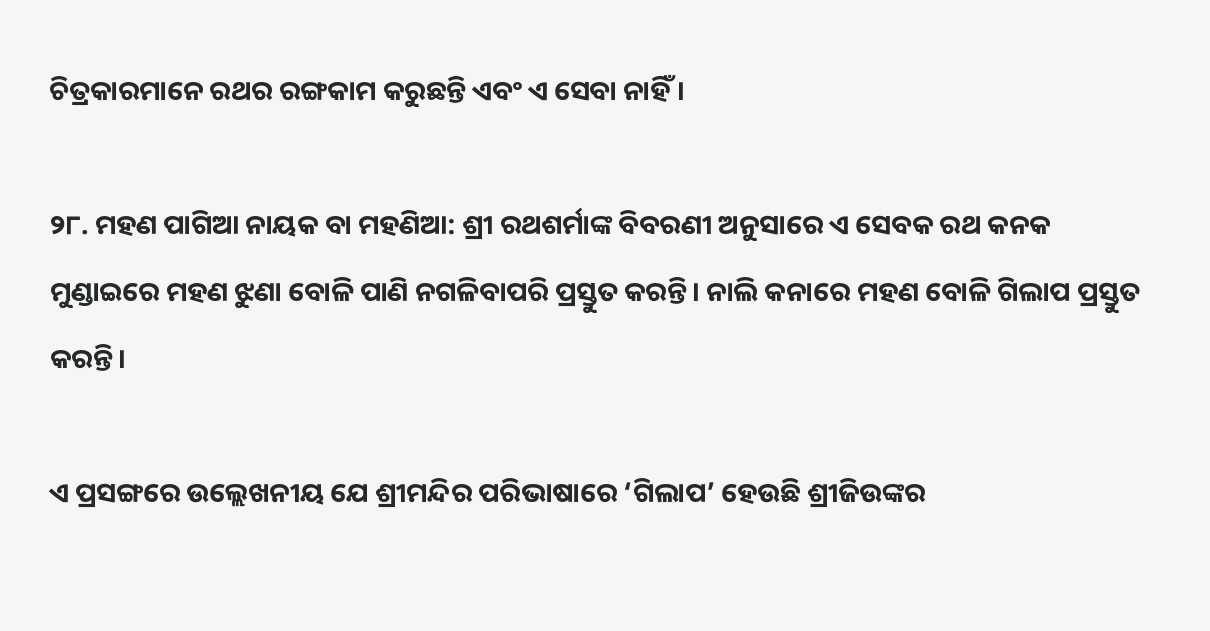ଚିତ୍ରକାରମାନେ ରଥର ରଙ୍ଗକାମ କରୁଛନ୍ତି ଏବଂ ଏ ସେବା ନାହିଁ।

୨୮. ମହଣ ପାଗିଆ ନାୟକ ବା ମହଣିଆ: ଶ୍ରୀ ରଥଶର୍ମାଙ୍କ ବିବରଣୀ ଅନୁସାରେ ଏ ସେବକ ରଥ କନକ ମୁଣ୍ଡାଇରେ ମହଣ ଝୁଣା ବୋଳି ପାଣି ନଗଳିବାପରି ପ୍ରସ୍ତୁତ କରନ୍ତି। ନାଲି କନାରେ ମହଣ ବୋଳି ଗିଲାପ ପ୍ରସ୍ତୁତ କରନ୍ତି।

ଏ ପ୍ରସଙ୍ଗରେ ଉଲ୍ଲେଖନୀୟ ଯେ ଶ୍ରୀମନ୍ଦିର ପରିଭାଷାରେ ‘ଗିଲାପ’ ହେଉଛି ଶ୍ରୀଜିଉଙ୍କର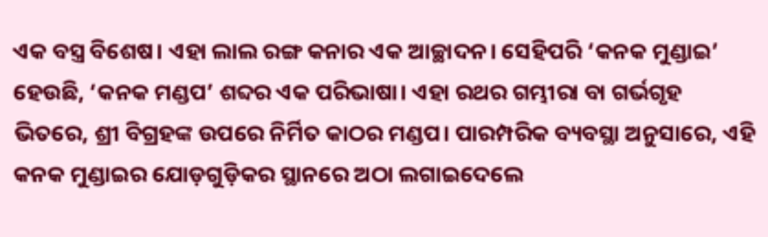ଏକ ବସ୍ତ୍ର ବିଶେଷ। ଏହା ଲାଲ ରଙ୍ଗ କନାର ଏକ ଆଚ୍ଛାଦନ। ସେହିପରି ‘କନକ ମୁଣ୍ଡାଇ’ ହେଉଛି, ‘କନକ ମଣ୍ଡପ’ ଶବ୍ଦର ଏକ ପରିଭାଷା। ଏହା ରଥର ଗମ୍ଭୀରା ବା ଗର୍ଭଗୃହ ଭିତରେ, ଶ୍ରୀ ବିଗ୍ରହଙ୍କ ଉପରେ ନିର୍ମିତ କାଠର ମଣ୍ଡପ। ପାରମ୍ପରିକ ବ୍ୟବସ୍ଥା ଅନୁସାରେ, ଏହି କନକ ମୁଣ୍ଡାଇର ଯୋଡ଼ଗୁଡ଼ିକର ସ୍ଥାନରେ ଅଠା ଲଗାଇଦେଲେ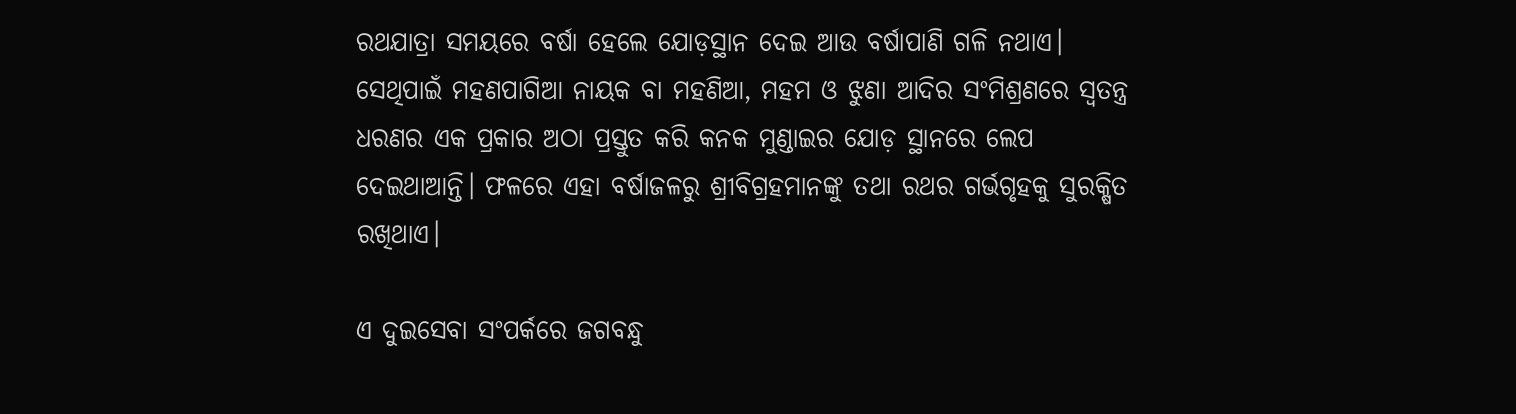ରଥଯାତ୍ରା ସମୟରେ ବର୍ଷା ହେଲେ ଯୋଡ଼ସ୍ଥାନ ଦେଇ ଆଉ ବର୍ଷାପାଣି ଗଳି ନଥାଏ। ସେଥିପାଇଁ ମହଣପାଗିଆ ନାୟକ ବା ମହଣିଆ, ମହମ ଓ ଝୁଣା ଆଦିର ସଂମିଶ୍ରଣରେ ସ୍ୱତନ୍ତ୍ର ଧରଣର ଏକ ପ୍ରକାର ଅଠା ପ୍ରସ୍ତୁତ କରି କନକ ମୁଣ୍ଡାଇର ଯୋଡ଼ ସ୍ଥାନରେ ଲେପ ଦେଇଥାଆନ୍ତି। ଫଳରେ ଏହା ବର୍ଷାଜଳରୁ ଶ୍ରୀବିଗ୍ରହମାନଙ୍କୁ ତଥା ରଥର ଗର୍ଭଗୃହକୁ ସୁରକ୍ଷିତ ରଖିଥାଏ।

ଏ ଦୁଇସେବା ସଂପର୍କରେ ଜଗବନ୍ଧୁ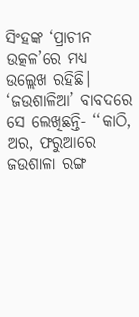ସିଂହଙ୍କ ‘ପ୍ରାଚୀନ ଉତ୍କଳ’ରେ ମଧ୍ୟ ଉଲ୍ଲେଖ ରହିଛି। ‘ଜଉଶାଳିଆ’ ବାବଦରେ ସେ ଲେଖିଛନ୍ତି- ‘‘କାଠି, ଅର, ଫରୁଆରେ ଜଉଶାଳା ରଙ୍ଗ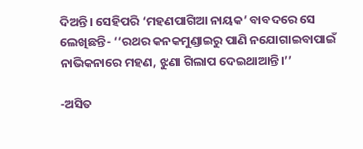ଦିଅନ୍ତି। ସେହିପରି ‘ମହଣପାଗିଆ ନାୟକ’ ବାବଦରେ ସେ ଲେଖିଛନ୍ତି- ‘‘ରଥର କନକମୁଣ୍ଡାଇରୁ ପାଣି ନଯୋଗାଇବାପାଇଁ ନାଭିକନାରେ ମହଣ, ଝୁଣା ଗିଲାପ ଦେଇଥାଆନ୍ତି।’’

-ଅସିତ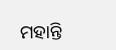ମହାନ୍ତି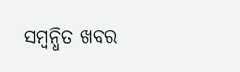ସମ୍ବନ୍ଧିତ ଖବର